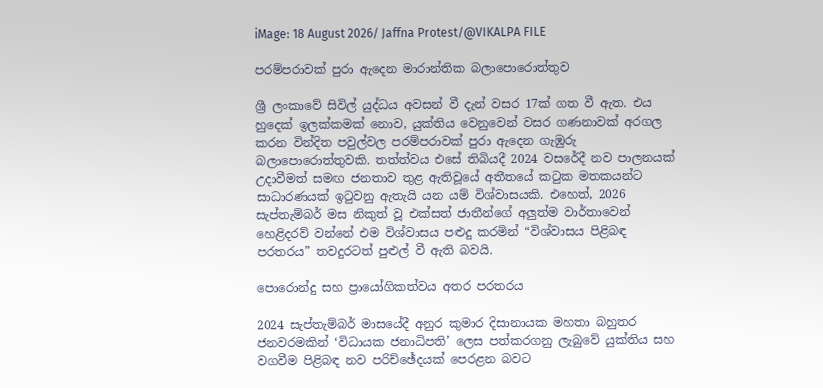iMage: 18 August 2026/ Jaffna Protest/@VIKALPA FILE

පරම්පරාවක් පුරා ඇදෙන මාරාන්තික බලාපොරොත්තුව

ශ්‍රී ලංකාවේ සිවිල් යුද්ධය අවසන් වී දැන් වසර 17ක් ගත වී ඇත. එය හුදෙක් ඉලක්කමක් නොව, යුක්තිය වෙනුවෙන් වසර ගණනාවක් අරගල කරන වින්දිත පවුල්වල පරම්පරාවක් පුරා ඇදෙන ගැඹුරු බලාපොරොත්තුවකි. තත්ත්වය එසේ තිබියදී 2024 වසරේදී නව පාලනයක් උදාවීමත් සමඟ ජනතාව තුළ ඇතිවූයේ අතීතයේ කටුක මතකයන්ට සාධාරණයක් ඉටුවනු ඇතැයි යන යම් විශ්වාසයකි. එහෙත්, 2026 සැප්තැම්බර් මස නිකුත් වූ එක්සත් ජාතීන්ගේ අලුත්ම වාර්තාවෙන් හෙළිදරව් වන්නේ එම විශ්වාසය පළුදු කරමින් “විශ්වාසය පිළිබඳ පරතරය” තවදුරටත් පුළුල් වී ඇති බවයි.

පොරොන්දු සහ ප්‍රායෝගිකත්වය අතර පරතරය

2024 සැප්තැම්බර් මාසයේදී අනුර කුමාර දිසානායක මහතා බහුතර ජනවරමකින් ‘විධායක ජනාධිපති’ ලෙස පත්කරගනු ලැබුවේ යුක්තිය සහ වගවීම පිළිබඳ නව පරිච්ඡේදයක් පෙරළන බවට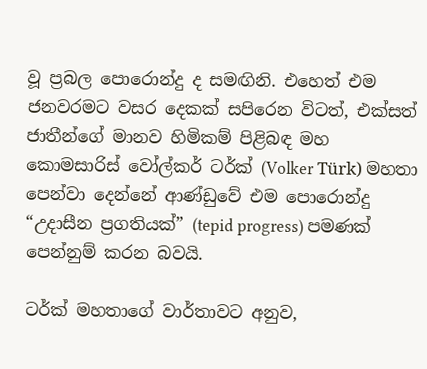වූ ප්‍රබල පොරොන්දු ද සමඟිනි. එහෙත් එම ජනවරමට වසර දෙකක් සපිරෙන විටත්, එක්සත් ජාතීන්ගේ මානව හිමිකම් පිළිබඳ මහ කොමසාරිස් වෝල්කර් ටර්ක් (Volker Türk) මහතා පෙන්වා දෙන්නේ ආණ්ඩුවේ එම පොරොන්දු “උදාසීන ප්‍රගතියක්” (tepid progress) පමණක් පෙන්නුම් කරන බවයි.

ටර්ක් මහතාගේ වාර්තාවට අනුව,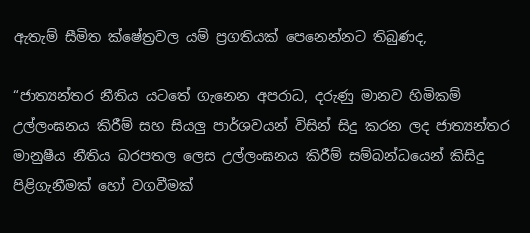ඇතැම් සීමිත ක්ෂේත්‍රවල යම් ප්‍රගතියක් පෙනෙන්නට තිබුණද,

“ජාත්‍යන්තර නීතිය යටතේ ගැනෙන අපරාධ, දරුණු මානව හිමිකම් උල්ලංඝනය කිරීම් සහ සියලු පාර්ශවයන් විසින් සිදු කරන ලද ජාත්‍යන්තර මානුෂීය නීතිය බරපතල ලෙස උල්ලංඝනය කිරීම් සම්බන්ධයෙන් කිසිදු පිළිගැනීමක් හෝ වගවීමක්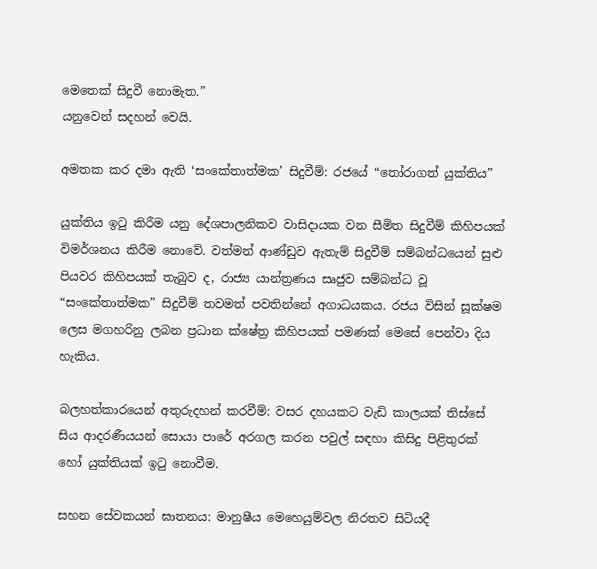මෙතෙක් සිදුවී නොමැත.”
යනුවෙන් සදහන් වෙයි.

අමතක කර දමා ඇති ‘සංකේතාත්මක’ සිදුවීම්: රජයේ “තෝරාගත් යුක්තිය”

යුක්තිය ඉටු කිරීම යනු දේශපාලනිකව වාසිදායක වන සීමිත සිදුවීම් කිහිපයක් විමර්ශනය කිරීම නොවේ. වත්මන් ආණ්ඩුව ඇතැම් සිදුවීම් සම්බන්ධයෙන් සුළු පියවර කිහිපයක් තැබුව ද, රාජ්‍ය යාන්ත්‍රණය සෘජුව සම්බන්ධ වූ “සංකේතාත්මක” සිදුවීම් තවමත් පවතින්නේ අගාධයකය. රජය විසින් සූක්ෂම ලෙස මගහරිනු ලබන ප්‍රධාන ක්ෂේත්‍ර කිහිපයක් පමණක් මෙසේ පෙන්වා දිය හැකිය.

බලහත්කාරයෙන් අතුරුදහන් කරවීම්: වසර දහයකට වැඩි කාලයක් තිස්සේ සිය ආදරණීයයන් සොයා පාරේ අරගල කරන පවුල් සඳහා කිසිදු පිළිතුරක් හෝ යුක්තියක් ඉටු නොවීම.

සහන සේවකයන් ඝාතනය: මානුෂීය මෙහෙයුම්වල නිරතව සිටියදී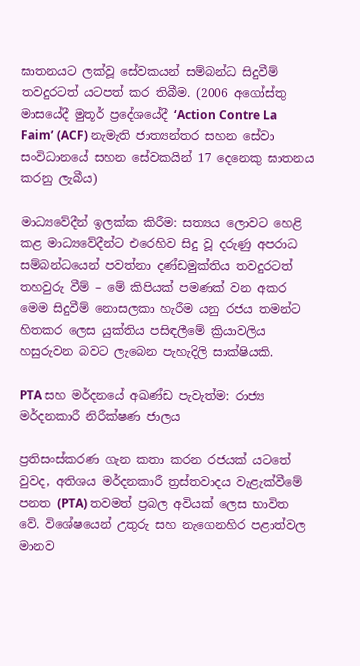ඝාතනයට ලක්වූ සේවකයන් සම්බන්ධ සිදුවීම් තවදුරටත් යටපත් කර තිබීම. (2006 අගෝස්තු මාසයේදී මුතූර් ප්‍රදේශයේදී ‘Action Contre La Faim’ (ACF) නැමැති ජාත්‍යන්තර සහන සේවා සංවිධානයේ සහන සේවකයින් 17 දෙනෙකු ඝාතනය කරනු ලැබීය)

මාධ්‍යවේදීන් ඉලක්ක කිරීම: සත්‍යය ලොවට හෙළි කළ මාධ්‍යවේදීන්ට එරෙහිව සිදු වූ දරුණු අපරාධ සම්බන්ධයෙන් පවත්නා දණ්ඩමුක්තිය තවදුරටත් තහවුරු වීම් – මේ කිපියක් පමණක් වන අකර මෙම සිදුවීම් නොසලකා හැරීම යනු රජය තමන්ට හිතකර ලෙස යුක්තිය පසිඳලීමේ ක්‍රියාවලිය හසුරුවන බවට ලැබෙන පැහැදිලි සාක්ෂියකි.

PTA සහ මර්දනයේ අඛණ්ඩ පැවැත්ම: රාජ්‍ය මර්දනකාරී නිරීක්ෂණ ජාලය

ප්‍රතිසංස්කරණ ගැන කතා කරන රජයක් යටතේ වුවද, අතිශය මර්දනකාරී ත්‍රස්තවාදය වැළැක්වීමේ පනත (PTA) තවමත් ප්‍රබල අවියක් ලෙස භාවිත වේ. විශේෂයෙන් උතුරු සහ නැගෙනහිර පළාත්වල මානව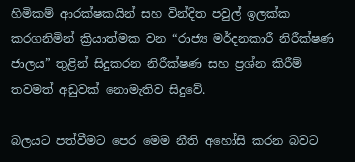හිමිකම් ආරක්ෂකයින් සහ වින්දිත පවුල් ඉලක්ක කරගනිමින් ක්‍රියාත්මක වන “රාජ්‍ය මර්දනකාරී නිරීක්ෂණ ජාලය” තුළින් සිදුකරන නිරීක්ෂණ සහ ප්‍රශ්න කිරීම් තවමත් අඩුවක් නොමැතිව සිදුවේ.

බලයට පත්වීමට පෙර මෙම නීති අහෝසි කරන බවට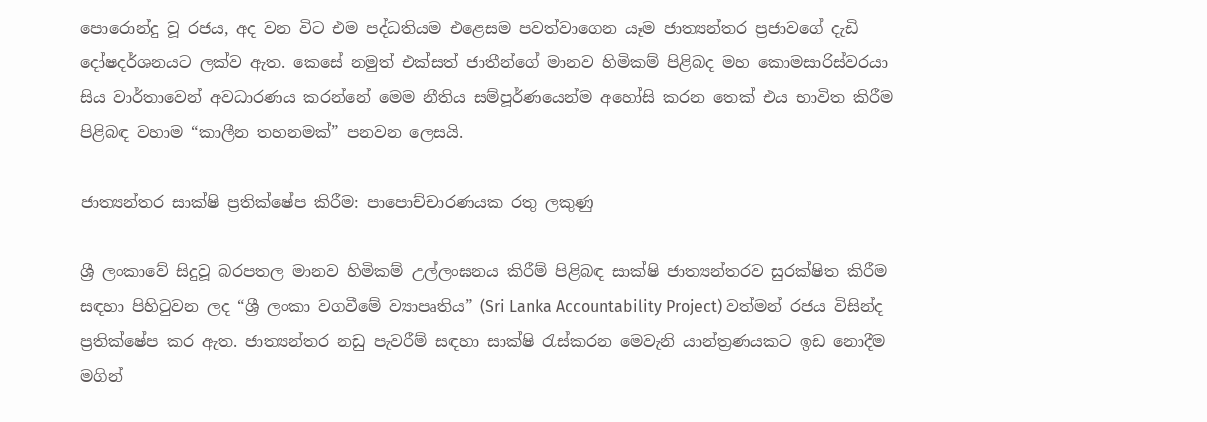පොරොන්දු වූ රජය, අද වන විට එම පද්ධතියම එළෙසම පවත්වාගෙන යෑම ජාත්‍යන්තර ප්‍රජාවගේ දැඩි දෝෂදර්ශනයට ලක්ව ඇත. කෙසේ නමුත් එක්සත් ජාතීන්ගේ මානව හිමිකම් පිළිබද මහ කොමසාරිස්වරයා සිය වාර්තාවෙන් අවධාරණය කරන්නේ මෙම නීතිය සම්පූර්ණයෙන්ම අහෝසි කරන තෙක් එය භාවිත කිරීම පිළිබඳ වහාම “කාලීන තහනමක්” පනවන ලෙසයි.

ජාත්‍යන්තර සාක්ෂි ප්‍රතික්ෂේප කිරීම: පාපොච්චාරණයක රතු ලකුණු

ශ්‍රී ලංකාවේ සිදුවූ බරපතල මානව හිමිකම් උල්ලංඝනය කිරීම් පිළිබඳ සාක්ෂි ජාත්‍යන්තරව සුරක්ෂිත කිරීම සඳහා පිහිටුවන ලද “ශ්‍රී ලංකා වගවීමේ ව්‍යාපෘතිය” (Sri Lanka Accountability Project) වත්මන් රජය විසින්ද ප්‍රතික්ෂේප කර ඇත. ජාත්‍යන්තර නඩු පැවරීම් සඳහා සාක්ෂි රැස්කරන මෙවැනි යාන්ත්‍රණයකට ඉඩ නොදීම මගින්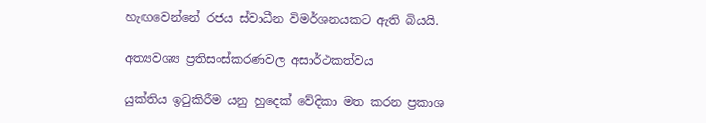හැඟවෙන්නේ රජය ස්වාධීන විමර්ශනයකට ඇති බියයි.

අත්‍යවශ්‍ය ප්‍රතිසංස්කරණවල අසාර්ථකත්වය

යුක්තිය ඉටුකිරීම යනු හුදෙක් වේදිකා මත කරන ප්‍රකාශ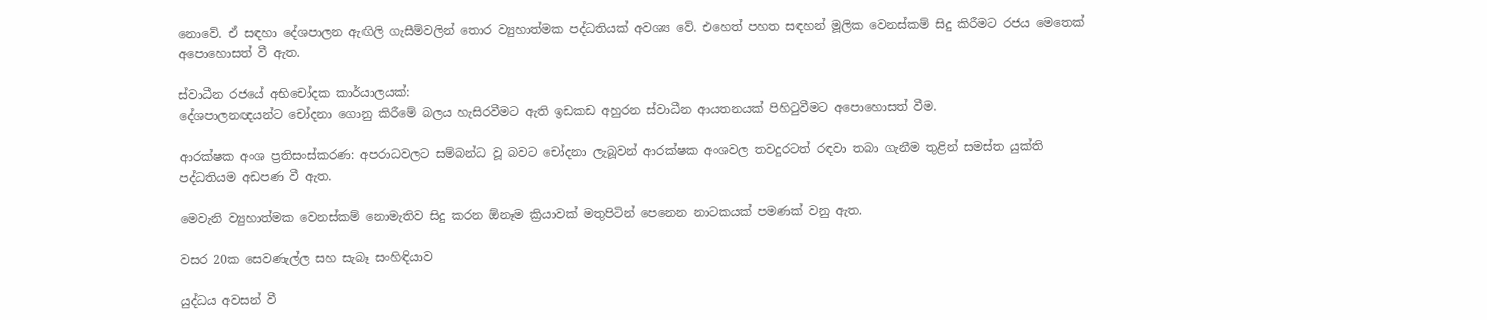නොවේ. ඒ සඳහා දේශපාලන ඇඟිලි ගැසීම්වලින් තොර ව්‍යුහාත්මක පද්ධතියක් අවශ්‍ය වේ. එහෙත් පහත සඳහන් මූලික වෙනස්කම් සිදු කිරීමට රජය මෙතෙක් අපොහොසත් වී ඇත.

ස්වාධීන රජයේ අභිචෝදක කාර්යාලයක්:
දේශපාලනඥයන්ට චෝදනා ගොනු කිරීමේ බලය හැසිරවීමට ඇති ඉඩකඩ අහුරන ස්වාධීන ආයතනයක් පිහිටුවීමට අපොහොසත් වීම.

ආරක්ෂක අංශ ප්‍රතිසංස්කරණ: අපරාධවලට සම්බන්ධ වූ බවට චෝදනා ලැබූවන් ආරක්ෂක අංශවල තවදුරටත් රඳවා තබා ගැනීම තුළින් සමස්ත යුක්ති පද්ධතියම අඩපණ වී ඇත.

මෙවැනි ව්‍යුහාත්මක වෙනස්කම් නොමැතිව සිදු කරන ඕනෑම ක්‍රියාවක් මතුපිටින් පෙනෙන නාටකයක් පමණක් වනු ඇත.

වසර 20ක සෙවණැල්ල සහ සැබෑ සංහිඳියාව

යුද්ධය අවසන් වී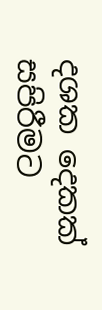දශක දෙකක් සපිරීමට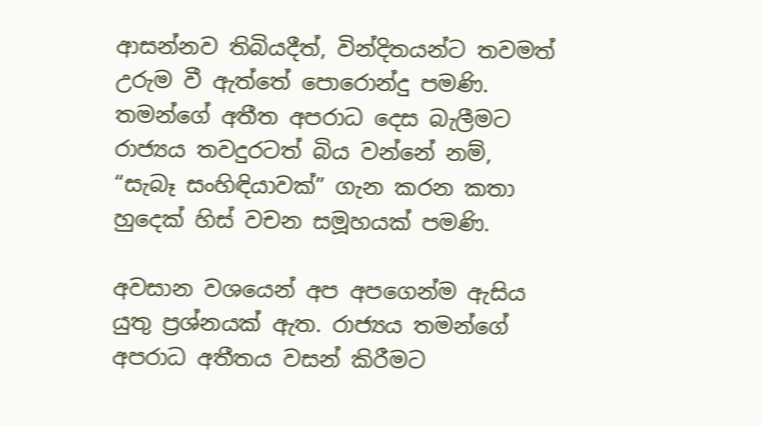ආසන්නව තිබියදීත්, වින්දිතයන්ට තවමත් උරුම වී ඇත්තේ පොරොන්දු පමණි. තමන්ගේ අතීත අපරාධ දෙස බැලීමට රාජ්‍යය තවදුරටත් බිය වන්නේ නම්, “සැබෑ සංහිඳියාවක්” ගැන කරන කතා හුදෙක් හිස් වචන සමූහයක් පමණි.

අවසාන වශයෙන් අප අපගෙන්ම ඇසිය යුතු ප්‍රශ්නයක් ඇත. රාජ්‍යය තමන්ගේ අපරාධ අතීතය වසන් කිරීමට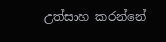උත්සාහ කරන්නේ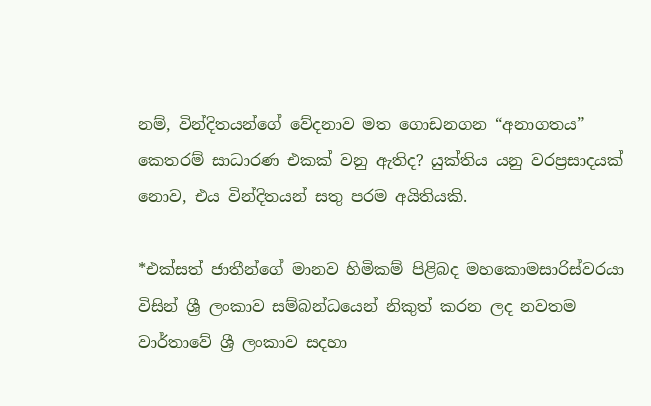නම්, වින්දිතයන්ගේ වේදනාව මත ගොඩනගන “අනාගතය” කෙතරම් සාධාරණ එකක් වනු ඇතිද? යුක්තිය යනු වරප්‍රසාදයක් නොව, එය වින්දිතයන් සතු පරම අයිතියකි.

*එක්සත් ජාතීන්ගේ මානව හිමිකම් පිළිබද මහකොමසාරිස්වරයා විසින් ශ්‍රී ලංකාව සම්බන්ධයෙන් නිකුත් කරන ලද නවතම වාර්තාවේ ශ්‍රී ලංකාව සදහා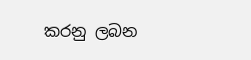කරනු ලබන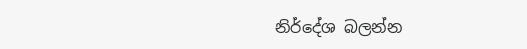නිර්දේශ බලන්න